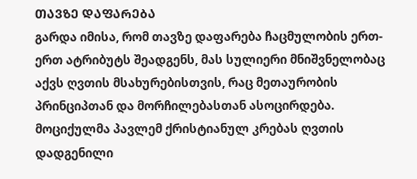ᲗᲐᲕᲖᲔ ᲓᲐᲤᲐᲠᲔᲑᲐ
გარდა იმისა, რომ თავზე დაფარება ჩაცმულობის ერთ-ერთ ატრიბუტს შეადგენს, მას სულიერი მნიშვნელობაც აქვს ღვთის მსახურებისთვის, რაც მეთაურობის პრინციპთან და მორჩილებასთან ასოცირდება. მოციქულმა პავლემ ქრისტიანულ კრებას ღვთის დადგენილი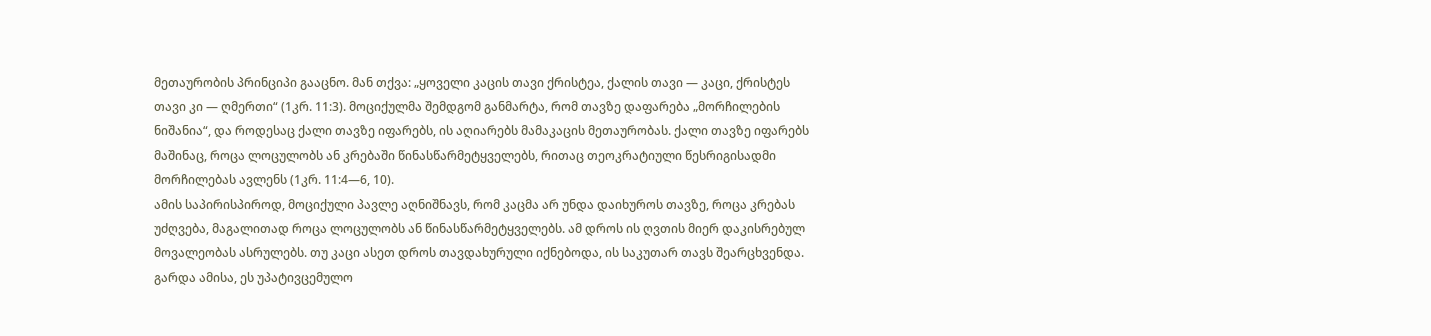მეთაურობის პრინციპი გააცნო. მან თქვა: „ყოველი კაცის თავი ქრისტეა, ქალის თავი — კაცი, ქრისტეს თავი კი — ღმერთი“ (1კრ. 11:3). მოციქულმა შემდგომ განმარტა, რომ თავზე დაფარება „მორჩილების ნიშანია“, და როდესაც ქალი თავზე იფარებს, ის აღიარებს მამაკაცის მეთაურობას. ქალი თავზე იფარებს მაშინაც, როცა ლოცულობს ან კრებაში წინასწარმეტყველებს, რითაც თეოკრატიული წესრიგისადმი მორჩილებას ავლენს (1კრ. 11:4—6, 10).
ამის საპირისპიროდ, მოციქული პავლე აღნიშნავს, რომ კაცმა არ უნდა დაიხუროს თავზე, როცა კრებას უძღვება, მაგალითად როცა ლოცულობს ან წინასწარმეტყველებს. ამ დროს ის ღვთის მიერ დაკისრებულ მოვალეობას ასრულებს. თუ კაცი ასეთ დროს თავდახურული იქნებოდა, ის საკუთარ თავს შეარცხვენდა. გარდა ამისა, ეს უპატივცემულო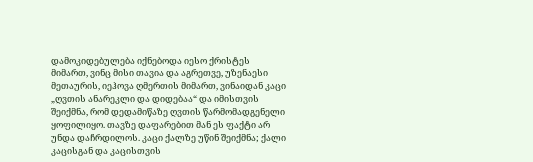დამოკიდებულება იქნებოდა იესო ქრისტეს მიმართ, ვინც მისი თავია და აგრეთვე, უზენაესი მეთაურის, იეჰოვა ღმერთის მიმართ, ვინაიდან კაცი „ღვთის ანარეკლი და დიდებაა“ და იმისთვის შეიქმნა, რომ დედამიწაზე ღვთის წარმომადგენელი ყოფილიყო. თავზე დაფარებით მან ეს ფაქტი არ უნდა დაჩრდილოს. კაცი ქალზე უწინ შეიქმნა; ქალი კაცისგან და კაცისთვის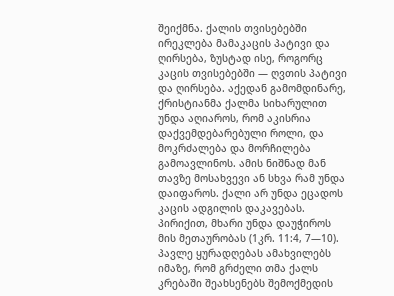შეიქმნა. ქალის თვისებებში ირეკლება მამაკაცის პატივი და ღირსება, ზუსტად ისე, როგორც კაცის თვისებებში — ღვთის პატივი და ღირსება. აქედან გამომდინარე, ქრისტიანმა ქალმა სიხარულით უნდა აღიაროს, რომ აკისრია დაქვემდებარებული როლი, და მოკრძალება და მორჩილება გამოავლინოს. ამის ნიშნად მან თავზე მოსახვევი ან სხვა რამ უნდა დაიფაროს. ქალი არ უნდა ეცადოს კაცის ადგილის დაკავებას. პირიქით, მხარი უნდა დაუჭიროს მის მეთაურობას (1კრ. 11:4, 7—10).
პავლე ყურადღებას ამახვილებს იმაზე, რომ გრძელი თმა ქალს კრებაში შეახსენებს შემოქმედის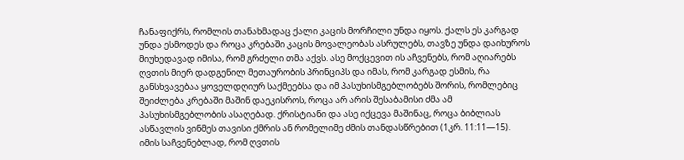ჩანაფიქრს, რომლის თანახმადაც ქალი კაცის მორჩილი უნდა იყოს. ქალს ეს კარგად უნდა ესმოდეს და როცა კრებაში კაცის მოვალეობას ასრულებს, თავზე უნდა დაიხუროს მიუხედავად იმისა, რომ გრძელი თმა აქვს. ასე მოქცევით ის აჩვენებს, რომ აღიარებს ღვთის მიერ დადგენილ მეთაურობის პრინციპს და იმას, რომ კარგად ესმის, რა განსხვავებაა ყოველდღიურ საქმეებსა და იმ პასუხისმგებლობებს შორის, რომლებიც შეიძლება კრებაში მაშინ დაეკისროს, როცა არ არის შესაბამისი ძმა ამ პასუხისმგებლობის ასაღებად. ქრისტიანი და ასე იქცევა მაშინაც, როცა ბიბლიას ასწავლის ვინმეს თავისი ქმრის ან რომელიმე ძმის თანდასწრებით (1კრ. 11:11—15).
იმის საჩვენებლად, რომ ღვთის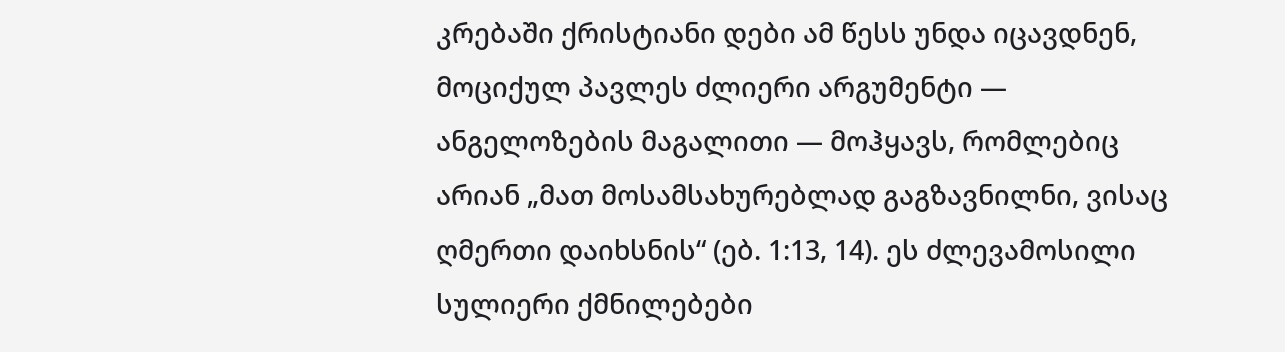კრებაში ქრისტიანი დები ამ წესს უნდა იცავდნენ, მოციქულ პავლეს ძლიერი არგუმენტი — ანგელოზების მაგალითი — მოჰყავს, რომლებიც არიან „მათ მოსამსახურებლად გაგზავნილნი, ვისაც ღმერთი დაიხსნის“ (ებ. 1:13, 14). ეს ძლევამოსილი სულიერი ქმნილებები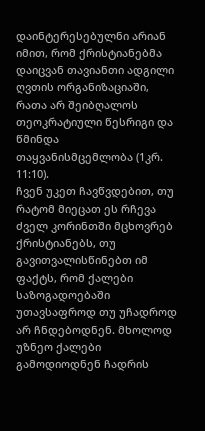დაინტერესებულნი არიან იმით, რომ ქრისტიანებმა დაიცვან თავიანთი ადგილი ღვთის ორგანიზაციაში, რათა არ შეიბღალოს თეოკრატიული წესრიგი და წმინდა თაყვანისმცემლობა (1კრ. 11:10).
ჩვენ უკეთ ჩავწვდებით, თუ რატომ მიეცათ ეს რჩევა ძველ კორინთში მცხოვრებ ქრისტიანებს, თუ გავითვალისწინებთ იმ ფაქტს, რომ ქალები საზოგადოებაში უთავსაფროდ თუ უჩადროდ არ ჩნდებოდნენ. მხოლოდ უზნეო ქალები გამოდიოდნენ ჩადრის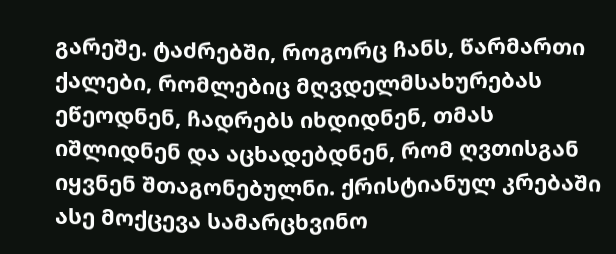გარეშე. ტაძრებში, როგორც ჩანს, წარმართი ქალები, რომლებიც მღვდელმსახურებას ეწეოდნენ, ჩადრებს იხდიდნენ, თმას იშლიდნენ და აცხადებდნენ, რომ ღვთისგან იყვნენ შთაგონებულნი. ქრისტიანულ კრებაში ასე მოქცევა სამარცხვინო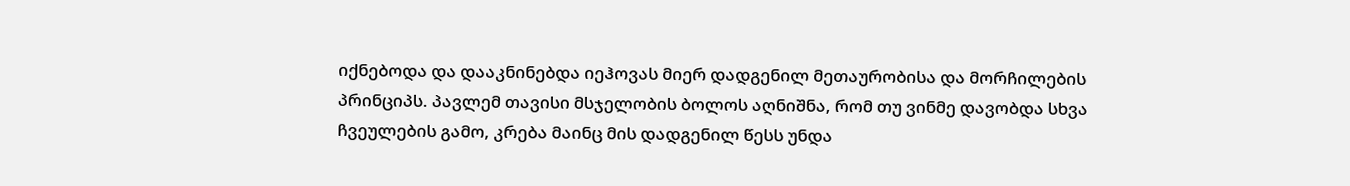იქნებოდა და დააკნინებდა იეჰოვას მიერ დადგენილ მეთაურობისა და მორჩილების პრინციპს. პავლემ თავისი მსჯელობის ბოლოს აღნიშნა, რომ თუ ვინმე დავობდა სხვა ჩვეულების გამო, კრება მაინც მის დადგენილ წესს უნდა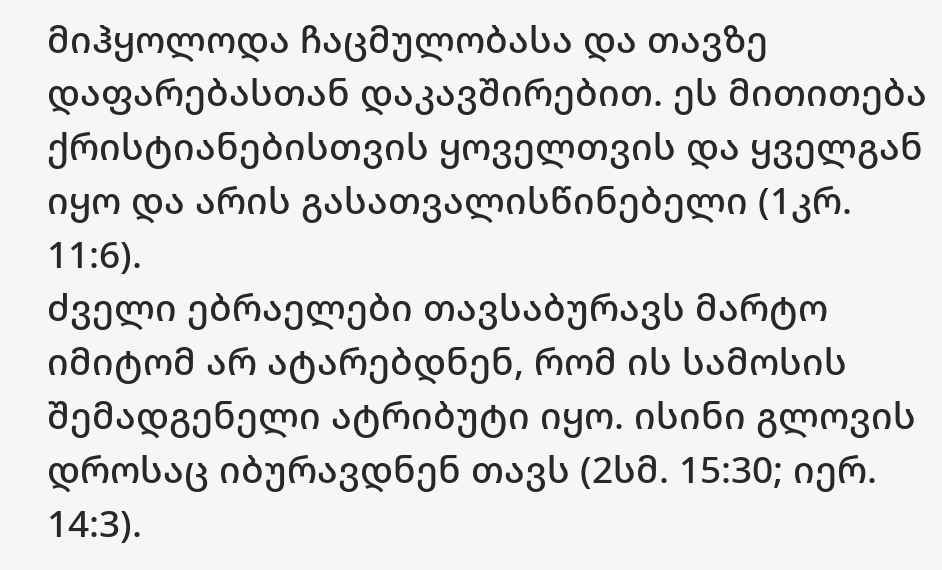მიჰყოლოდა ჩაცმულობასა და თავზე დაფარებასთან დაკავშირებით. ეს მითითება ქრისტიანებისთვის ყოველთვის და ყველგან იყო და არის გასათვალისწინებელი (1კრ. 11:6).
ძველი ებრაელები თავსაბურავს მარტო იმიტომ არ ატარებდნენ, რომ ის სამოსის შემადგენელი ატრიბუტი იყო. ისინი გლოვის დროსაც იბურავდნენ თავს (2სმ. 15:30; იერ. 14:3).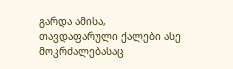გარდა ამისა, თავდაფარული ქალები ასე მოკრძალებასაც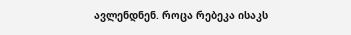ავლენდნენ. როცა რებეკა ისაკს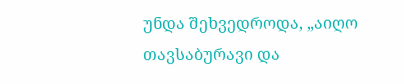უნდა შეხვედროდა, „აიღო თავსაბურავი და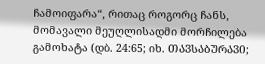ჩამოიფარა“, რითაც როგორც ჩანს, მომავალი მეუღლისადმი მორჩილება გამოხატა (დბ. 24:65; იხ. ᲗᲐᲕᲡᲐᲑᲣᲠᲐᲕᲘ;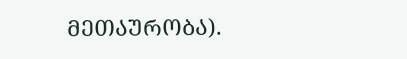ᲛᲔᲗᲐᲣᲠᲝᲑᲐ).